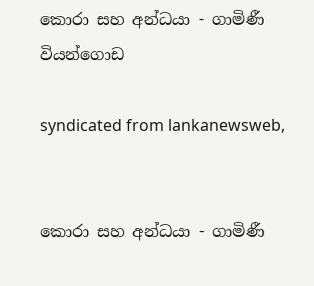කොරා සහ අන්ධයා - ගාමිණී වියන්ගොඩ

syndicated from lankanewsweb,


කොරා සහ අන්ධයා - ගාමිණී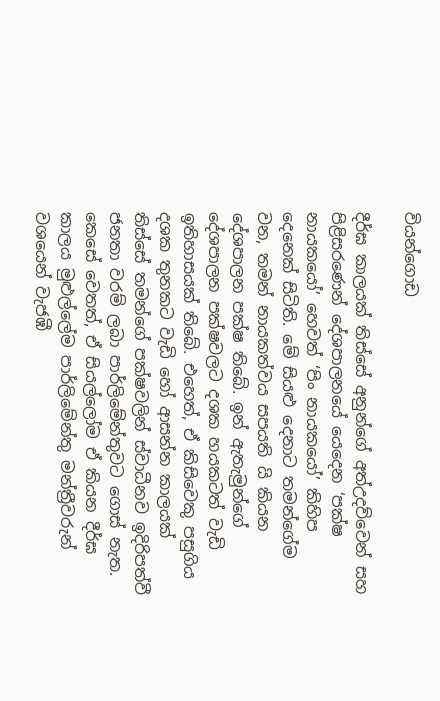වියන්ගොඩ

දීර්ඝ කාලයක් තිස්සේ අනුන්ගේ අත්උදව්වෙන් සහ පිළිසරණෙන් දේශපාලනයේ යෙදෙන ‘පක්ෂ නායකයෝ’ හෙවත් ‘පිං නායකයෝ’ කිහිප දෙනෙක් සිටිති. මේ සියළු දෙනාට තමන්ගේම වන, තමන් නායකත්වය සපයති යි කියන දේශපාලන පක්ෂ තිබේ. ඉන් ඇතැමුන්ගේ දේශපාලන පක්ෂවලට දශක හයකටත් වැඩි ඉතිහාසයක් තිබේ. එහෙත්, ඒ කිසිවෙකු පසුගිය දශක තුනකට වැඩි හෝ ආසන්න කාලයක් තිස්සේ තමන්ගේ පක්ෂවලින් ස්වාධීනව ඉදිරිපත්වී ජනතා වරම් ලබා පාර්ලිමේන්තුවට ගොස් නැත.
කෙසේ වෙතත්, ඒ සියල්ලෝම ඒ කියන දීර්ඝ කාලය මුළුල්ලේම පාර්ලිමේන්තු මන්ත්‍රීවරුන් වශයෙන් වැජඹී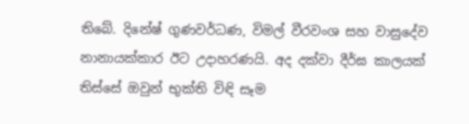තිබේ. දිනේෂ් ගුණවර්ධණ, විමල් වීරවංශ සහ වාසුදේව නානායක්කාර ඊට උදාහරණයි. අද දක්වා දීර්ඝ කාලයක් තිස්සේ ඔවුන් භුක්ති විඳි සෑම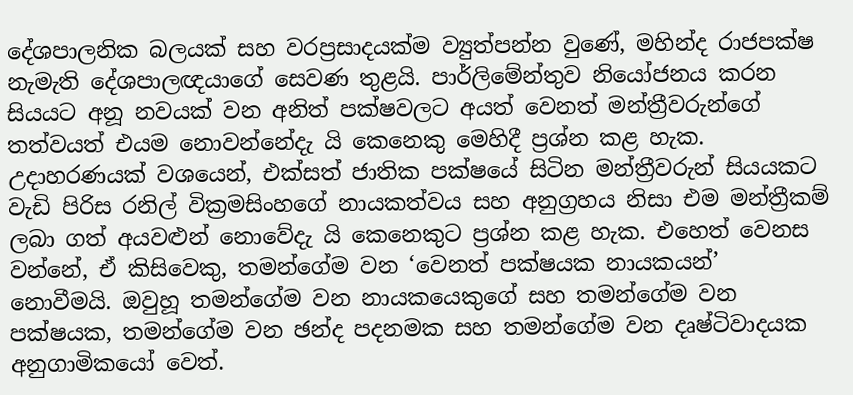දේශපාලනික බලයක් සහ වරප්‍රසාදයක්ම ව්‍යුත්පන්න වුණේ, මහින්ද රාජපක්ෂ නැමැති දේශපාලඥයාගේ සෙවණ තුළයි. පාර්ලිමේන්තුව නියෝජනය කරන සියයට අනූ නවයක් වන අනිත් පක්ෂවලට අයත් වෙනත් මන්ත්‍රීවරුන්ගේ තත්වයත් එයම නොවන්නේදැ යි කෙනෙකු මෙහිදී ප්‍රශ්න කළ හැක. උදාහරණයක් වශයෙන්, එක්සත් ජාතික පක්ෂයේ සිටින මන්ත්‍රීවරුන් සියයකට වැඩි පිරිස රනිල් වික්‍රමසිංහගේ නායකත්වය සහ අනුග්‍රහය නිසා එම මන්ත්‍රීකම් ලබා ගත් අයවළුන් නොවේදැ යි කෙනෙකුට ප්‍රශ්න කළ හැක. එහෙත් වෙනස වන්නේ, ඒ කිසිවෙකු, තමන්ගේම වන ‘වෙනත් පක්ෂයක නායකයන්’ නොවීමයි. ඔවුහූ තමන්ගේම වන නායකයෙකුගේ සහ තමන්ගේම වන පක්ෂයක, තමන්ගේම වන ඡන්ද පදනමක සහ තමන්ගේම වන දෘෂ්ටිවාදයක අනුගාමිකයෝ වෙත්.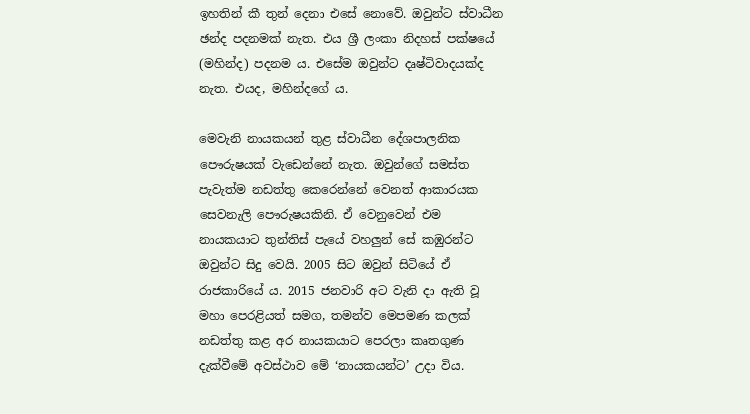ඉහතින් කී තුන් දෙනා එසේ නොවේ. ඔවුන්ට ස්වාධීන ඡන්ද පදනමක් නැත. එය ශ්‍රී ලංකා නිදහස් පක්ෂයේ (මහින්ද) පදනම ය. එසේම ඔවුන්ට දෘෂ්ටිවාදයක්ද නැත. එයද, මහින්දගේ ය.

මෙවැනි නායකයන් තුළ ස්වාධීන දේශපාලනික පෞරුෂයක් වැඩෙන්නේ නැත. ඔවුන්ගේ සමස්ත පැවැත්ම නඩත්තු කෙරෙන්නේ වෙනත් ආකාරයක සෙවනැලි පෞරුෂයකිනි. ඒ වෙනුවෙන් එම නායකයාට තුන්තිස් පැයේ වහලුන් සේ කඹුරන්ට ඔවුන්ට සිදු වෙයි. 2005 සිට ඔවුන් සිටියේ ඒ රාජකාරියේ ය. 2015 ජනවාරි අට වැනි දා ඇති වූ මහා පෙරළියත් සමග, තමන්ව මෙපමණ කලක් නඩත්තු කළ අර නායකයාට පෙරලා කෘතගුණ දැක්වීමේ අවස්ථාව මේ ‘නායකයන්ට’ උදා විය.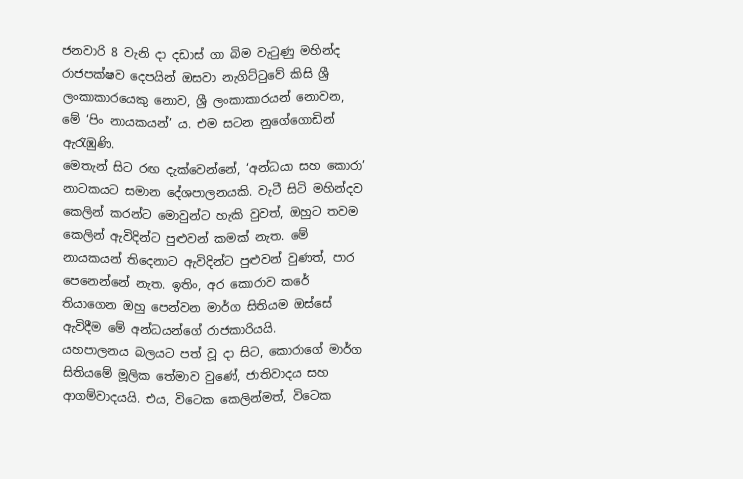ජනවාරි 8 වැනි දා දඩාස් ගා බිම වැටුණු මහින්ද රාජපක්ෂව දෙපයින් ඔසවා නැගිට්ටුවේ කිසි ශ්‍රී ලංකාකාරයෙකු නොව, ශ්‍රී ලංකාකාරයන් නොවන, මේ ‘පිං නායකයන්’ ය. එම සටන නුගේගොඩින් ඇරැඹුණි.
මෙතැන් සිට රඟ දැක්වෙන්නේ, ‘අන්ධයා සහ කොරා’ නාටකයට සමාන දේශපාලනයකි. වැටී සිටි මහින්දව කෙලින් කරන්ට මොවුන්ට හැකි වුවත්, ඔහුට තවම කෙලින් ඇවිදින්ට පුළුවන් කමක් නැත. මේ නායකයන් තිදෙනාට ඇවිදින්ට පුළුවන් වුණත්, පාර පෙනෙන්නේ නැත. ඉතිං, අර කොරාව කරේ තියාගෙන ඔහු පෙන්වන මාර්ග සිතියම ඔස්සේ ඇවිදීම මේ අන්ධයන්ගේ රාජකාරියයි.
යහපාලනය බලයට පත් වූ දා සිට, කොරාගේ මාර්ග සිතියමේ මූලික තේමාව වුණේ, ජාතිවාදය සහ ආගම්වාදයයි. එය, විටෙක කෙලින්මත්, විටෙක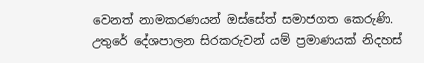වෙනත් නාමකරණයන් ඔස්සේත් සමාජගත කෙරුණි. උතුරේ දේශපාලන සිරකරුවන් යම් ප්‍රමාණයක් නිදහස්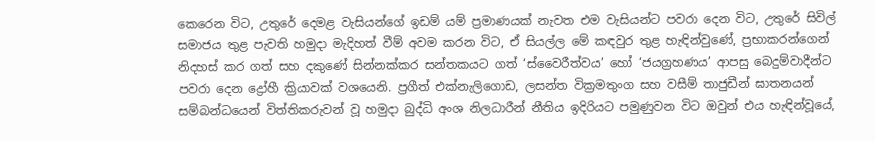කෙරෙන විට, උතුරේ දෙමළ වැසියන්ගේ ඉඩම් යම් ප්‍රමාණයක් නැවත එම වැසියන්ට පවරා දෙන විට, උතුරේ සිවිල් සමාජය තුළ පැවති හමුදා මැදිහත් වීම් අවම කරන විට, ඒ සියල්ල මේ කඳවුර තුළ හැඳින්වුණේ, ප්‍රභාකරන්ගෙන් නිදහස් කර ගත් සහ දකුණේ සින්නක්කර සන්තකයට ගත් ‘ස්වෛරීත්වය’ හෝ ‘ජයග්‍රහණය’ ආපසු බෙදුම්වාදීන්ට පවරා දෙන ද්‍රෝහී ක්‍රියාවක් වශයෙනි. ප්‍රගීත් එක්නැලිගොඩ, ලසන්ත වික්‍රමතුංග සහ වසීම් තාජුඩීන් ඝාතනයන් සම්බන්ධයෙන් විත්තිකරුවන් වූ හමුදා බුද්ධි අංශ නිලධාරීන් නීතිය ඉදිරියට පමුණුවන විට ඔවුන් එය හැඳින්වූයේ,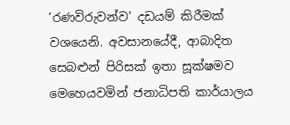‘රණවිරුවන්ව’ දඩයම් කිරීමක් වශයෙනි. අවසානයේදී, ආබාදිත සෙබළුන් පිරිසක් ඉතා සූක්ෂමව මෙහෙයවමින් ජනාධිපති කාර්යාලය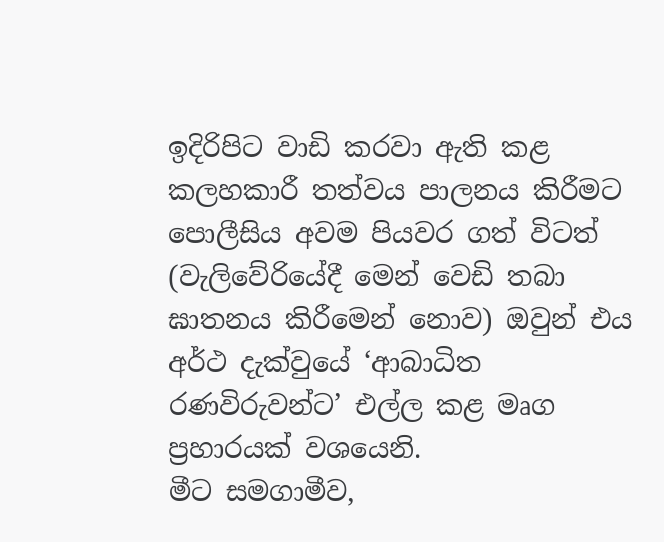ඉදිරිපිට වාඩි කරවා ඇති කළ කලහකාරී තත්වය පාලනය කිරීමට පොලීසිය අවම පියවර ගත් විටත් (වැලිවේරියේදී මෙන් වෙඩි තබා ඝාතනය කිරීමෙන් නොව) ඔවුන් එය අර්ථ දැක්වුයේ ‘ආබාධිත රණවිරුවන්ට’ එල්ල කළ මෘග ප්‍රහාරයක් වශයෙනි.
මීට සමගාමීව,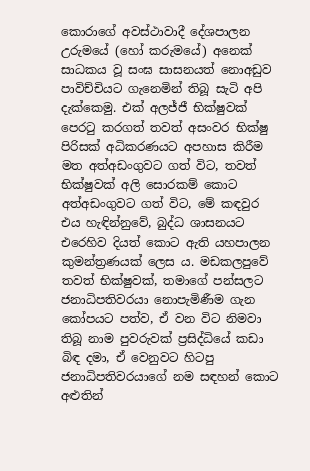කොරාගේ අවස්ථාවාදී දේශපාලන උරුමයේ (හෝ කරුමයේ) අනෙක් සාධකය වූ සංඝ සාසනයත් නොඅඩුව පාවිච්චියට ගැනෙමින් තිබූ සැටි අපි දැක්කෙමු. එක් අලජ්ජී භික්ෂුවක් පෙරටු කරගත් තවත් අසංවර භික්ෂු පිරිසක් අධිකරණයට අපහාස කිරීම මත අත්අඩංගුවට ගත් විට, තවත් භික්ෂුවක් අලි සොරකම් කොට අත්අඩංගුවට ගත් විට, මේ කඳවුර එය හැඳින්නුවේ, බුද්ධ ශාසනයට එරෙහිව දියත් කොට ඇති යහපාලන කුමන්ත්‍රණයක් ලෙස ය. මඩකලපුවේ තවත් භික්ෂුවක්, තමාගේ පන්සලට ජනාධිපතිවරයා නොපැමිණීම ගැන කෝපයට පත්ව, ඒ වන විට නිමවා තිබූ නාම පුවරුවක් ප්‍රසිද්ධියේ කඩා බිඳ දමා, ඒ වෙනුවට හිටපු ජනාධිපතිවරයාගේ නම සඳහන් කොට අළුතින්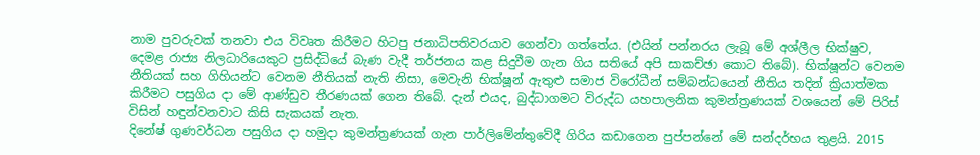නාම පුවරුවක් තනවා එය විවෘත කිරීමට හිටපු ජනාධිපතිවරයාව ගෙන්වා ගත්තේය. (එයින් පන්නරය ලැබූ මේ අශ්ලීල භික්ෂුව, දෙමළ රාජ්‍ය නිලධාරියෙකුට ප්‍රසිද්ධියේ බැණ වැදී තර්ජනය කළ සිදුවීම ගැන ගිය සතියේ අපි සාකච්ඡා කොට තිබේ). භික්ෂූන්ට වෙනම නීතියක් සහ ගිහියන්ට වෙනම නීතියක් නැති නිසා, මෙවැනි භික්ෂූන් ඇතුළු සමාජ විරෝධීන් සම්බන්ධයෙන් නීතිය තදින් ක්‍රියාත්මක කිරීමට පසුගිය දා මේ ආණ්ඩුව තීරණයක් ගෙන තිබේ. දැන් එයද, බුද්ධාගමට විරුද්ධ යහපාලනික කුමන්ත්‍රණයක් වශයෙන් මේ පිරිස් විසින් හඳුන්වනවාට කිසි සැකයක් නැත.
දිනේෂ් ගුණවර්ධන පසුගිය දා හමුදා කුමන්ත්‍රණයක් ගැන පාර්ලිමේන්තුවේදී ගිරිය කඩාගෙන පුප්පන්නේ මේ සන්දර්භය තුළයි. 2015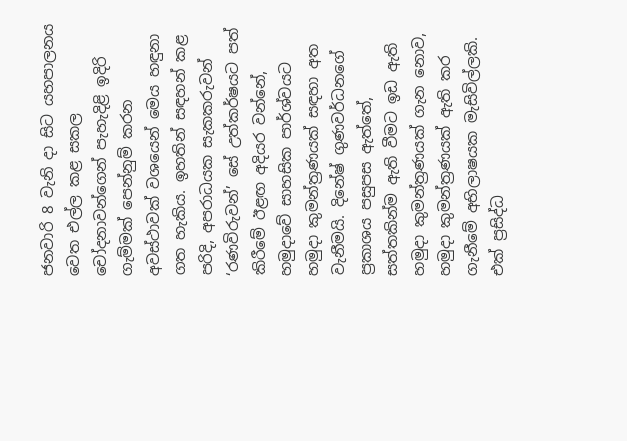ජනවාරි 8 වැනි දා සිට යහපාලනය වෙත එල්ල කළ සකල චෝදනාවන්ගෙන් පැහැදිළි ඉදිරි ගැම්මක් පෙන්නුම් කරන අවස්ථාවක් වශයෙන් මෙය හඳුනා ගත හැකිය. ඉහතින් සඳහන් කළ පරිදි, අපරාධයක සැකකරුවන් ‘රණවිරුවන්’ සේ උත්කර්ෂයට පත් කිරීමේ ඊළඟ අදියර වන්නේ, හමුදාවේ සාහසික පාර්ශ්වයට හමුදා කුමන්ත්‍රණයක් සඳහා අත වැනීමයි. දිනේෂ් ගුණවර්ධනගේ ප්‍රකාශය පසුපස ඇත්තේ, සත්තකින්ම ඇති වීමට ඉඩ ඇති හමුදා කුමන්ත්‍රණයක් ගැන නොව, හමුදා කුමන්ත්‍රණයක් ඇති කර ගැනීමේ අභිලාෂයක මැසිවිල්ලකි. එක් ප්‍රසිද්ධ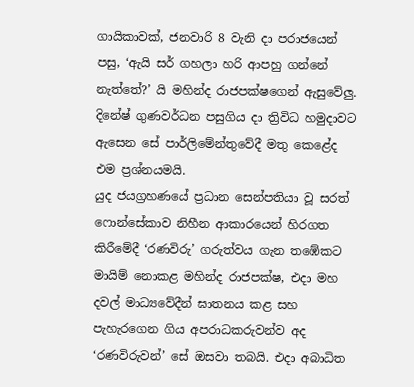ගායිකාවක්, ජනවාරි 8 වැනි දා පරාජයෙන් පසු, ‘ඇයි සර් ගහලා හරි ආපහු ගන්නේ නැත්තේ?’ යි මහින්ද රාජපක්ෂගෙන් ඇසුවේලු. දිනේෂ් ගුණවර්ධන පසුගිය දා ත්‍රිවිධ හමුදාවට ඇසෙන සේ පාර්ලිමේන්තුවේදී මතු කෙළේද එම ප්‍රශ්නයමයි.
යුද ජයග්‍රහණයේ ප්‍රධාන සෙන්පතියා වූ සරත් ෆොන්සේකාව නිහීන ආකාරයෙන් හිරගත කිරීමේදී ‘රණවිරු’ ගරුත්වය ගැන තඹේකට මායිම් නොකළ මහින්ද රාජපක්ෂ, එදා මහ දවල් මාධ්‍යවේදීන් ඝාතනය කළ සහ පැහැරගෙන ගිය අපරාධකරුවන්ව අද ‘රණවිරුවන්’ සේ ඔසවා තබයි. එදා අබාධිත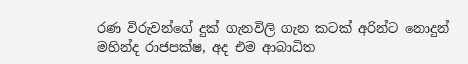රණ විරුවන්ගේ දුක් ගැනවිලි ගැන කටක් අරින්ට නොදුන් මහින්ද රාජපක්ෂ, අද එම ආබාධිත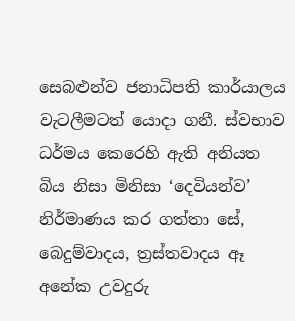සෙබළුන්ව ජනාධිපති කාර්යාලය වැටලීමටත් යොදා ගනී. ස්වභාව ධර්මය කෙරෙහි ඇති අනියත බිය නිසා මිනිසා ‘දෙවියන්ව’ නිර්මාණය කර ගත්තා සේ, බෙදුම්වාදය, ත්‍රස්තවාදය ඈ අනේක උවදුරු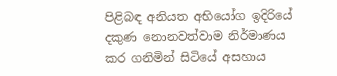පිළිබඳ අනියත අභියෝග ඉදිරියේ දකුණ නොනවත්වාම නිර්මාණය කර ගනිමින් සිටියේ අසහාය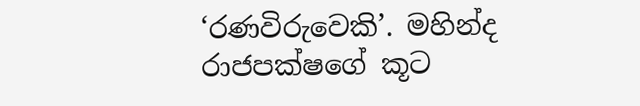‘රණවිරුවෙකි’. මහින්ද රාජපක්ෂගේ කූට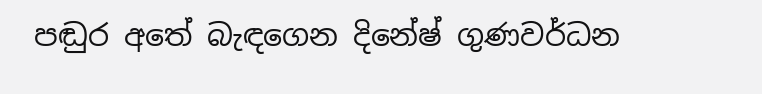පඬුර අතේ බැඳගෙන දිනේෂ් ගුණවර්ධන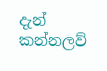දැන් කන්නලව්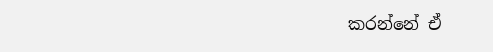කරන්නේ ඒ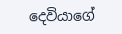දෙවියාගේ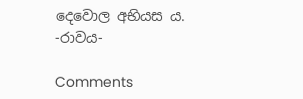දෙවොල අභියස ය.
-රාවය-

Comments